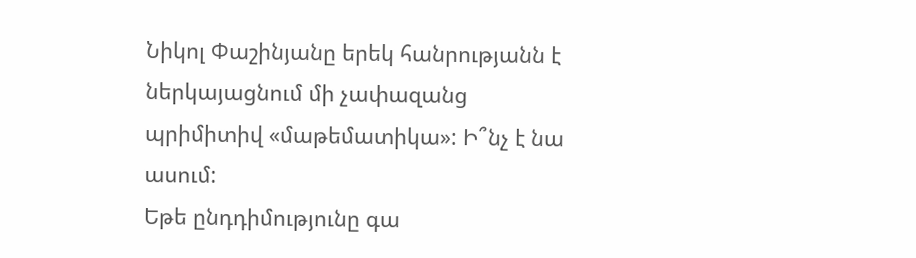Նիկոլ Փաշինյանը երեկ հանրությանն է ներկայացնում մի չափազանց պրիմիտիվ «մաթեմատիկա»: Ի՞նչ է նա ասում:
Եթե ընդդիմությունը գա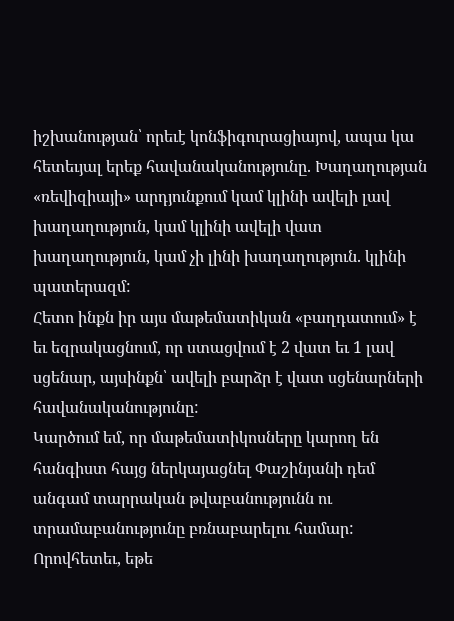իշխանության՝ որեւէ կոնֆիգուրացիայով, ապա կա հետեւյալ երեք հավանականությունը. Խաղաղության «ռեվիզիայի» արդյունքում կամ կլինի ավելի լավ խաղաղություն, կամ կլինի ավելի վատ խաղաղություն, կամ չի լինի խաղաղություն. կլինի պատերազմ:
Հետո ինքն իր այս մաթեմատիկան «բաղդատում» է եւ եզրակացնում, որ ստացվում է 2 վատ եւ 1 լավ սցենար, այսինքն՝ ավելի բարձր է վատ սցենարների հավանականությունը:
Կարծում եմ, որ մաթեմատիկոսները կարող են հանգիստ հայց ներկայացնել Փաշինյանի դեմ անգամ տարրական թվաբանությունն ու տրամաբանությունը բռնաբարելու համար: Որովհետեւ, եթե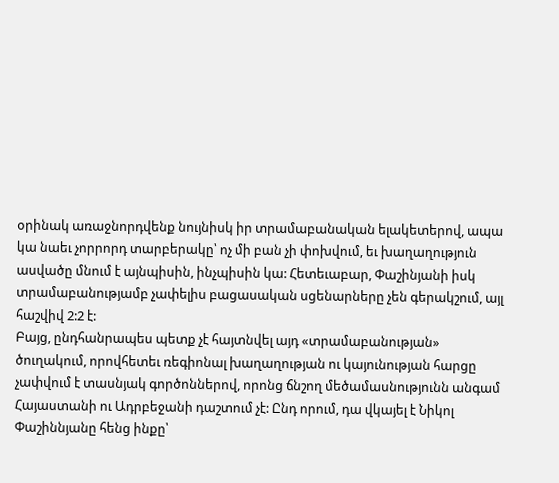օրինակ առաջնորդվենք նույնիսկ իր տրամաբանական ելակետերով, ապա կա նաեւ չորրորդ տարբերակը՝ ոչ մի բան չի փոխվում, եւ խաղաղություն ասվածը մնում է այնպիսին, ինչպիսին կա: Հետեւաբար, Փաշինյանի իսկ տրամաբանությամբ չափելիս բացասական սցենարները չեն գերակշում, այլ հաշվիվ 2:2 է:
Բայց, ընդհանրապես պետք չէ հայտնվել այդ «տրամաբանության» ծուղակում, որովհետեւ ռեգիոնալ խաղաղության ու կայունության հարցը չափվում է տասնյակ գործոններով, որոնց ճնշող մեծամասնությունն անգամ Հայաստանի ու Ադրբեջանի դաշտում չէ: Ընդ որում, դա վկայել է Նիկոլ Փաշիննյանը հենց ինքը՝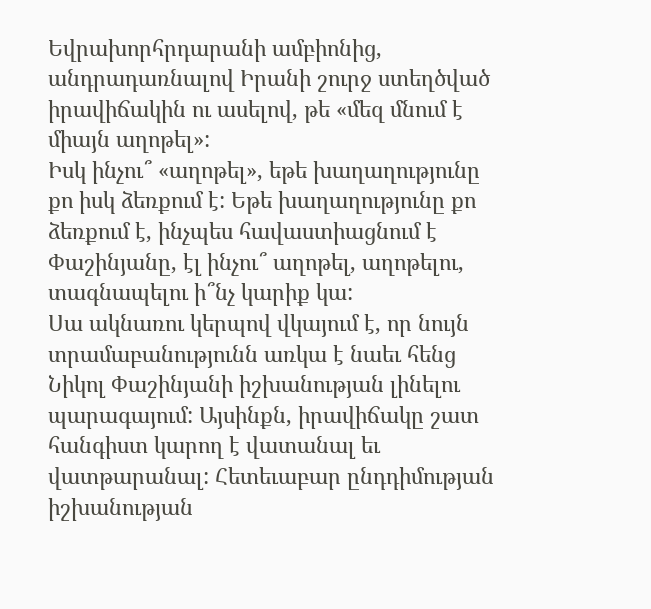Եվրախորհրդարանի ամբիոնից, անդրադառնալով Իրանի շուրջ ստեղծված իրավիճակին ու ասելով, թե «մեզ մնում է միայն աղոթել»:
Իսկ ինչու՞ «աղոթել», եթե խաղաղությունը քո իսկ ձեռքում է: Եթե խաղաղությունը քո ձեռքում է, ինչպես հավաստիացնում է Փաշինյանը, էլ ինչու՞ աղոթել, աղոթելու, տագնապելու ի՞նչ կարիք կա:
Սա ակնառու կերպով վկայում է, որ նույն տրամաբանությունն առկա է նաեւ հենց Նիկոլ Փաշինյանի իշխանության լինելու պարագայում: Այսինքն, իրավիճակը շատ հանգիստ կարող է վատանալ եւ վատթարանալ: Հետեւաբար ընդդիմության իշխանության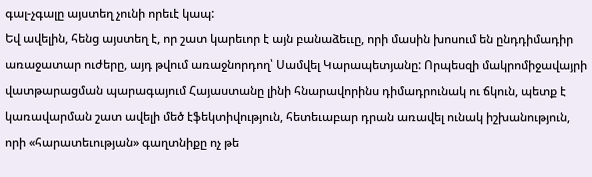գալ-չգալը այստեղ չունի որեւէ կապ:
Եվ ավելին, հենց այստեղ է, որ շատ կարեւոր է այն բանաձեււը, որի մասին խոսում են ընդդիմադիր առաջատար ուժերը, այդ թվում առաջնորդող՝ Սամվել Կարապետյանը: Որպեսզի մակրոմիջավայրի վատթարացման պարագայում Հայաստանը լինի հնարավորինս դիմադրունակ ու ճկուն, պետք է կառավարման շատ ավելի մեծ էֆեկտիվություն, հետեւաբար դրան առավել ունակ իշխանություն, որի «հարատեւության» գաղտնիքը ոչ թե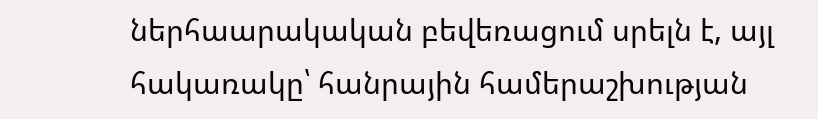ներհաարակական բեվեռացում սրելն է, այլ հակառակը՝ հանրային համերաշխության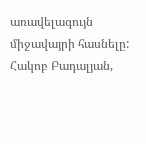առավելագույն միջավայրի հասնելը:
Հակոբ Բադալյան,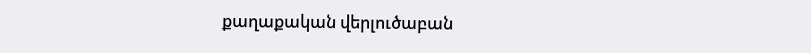քաղաքական վերլուծաբան